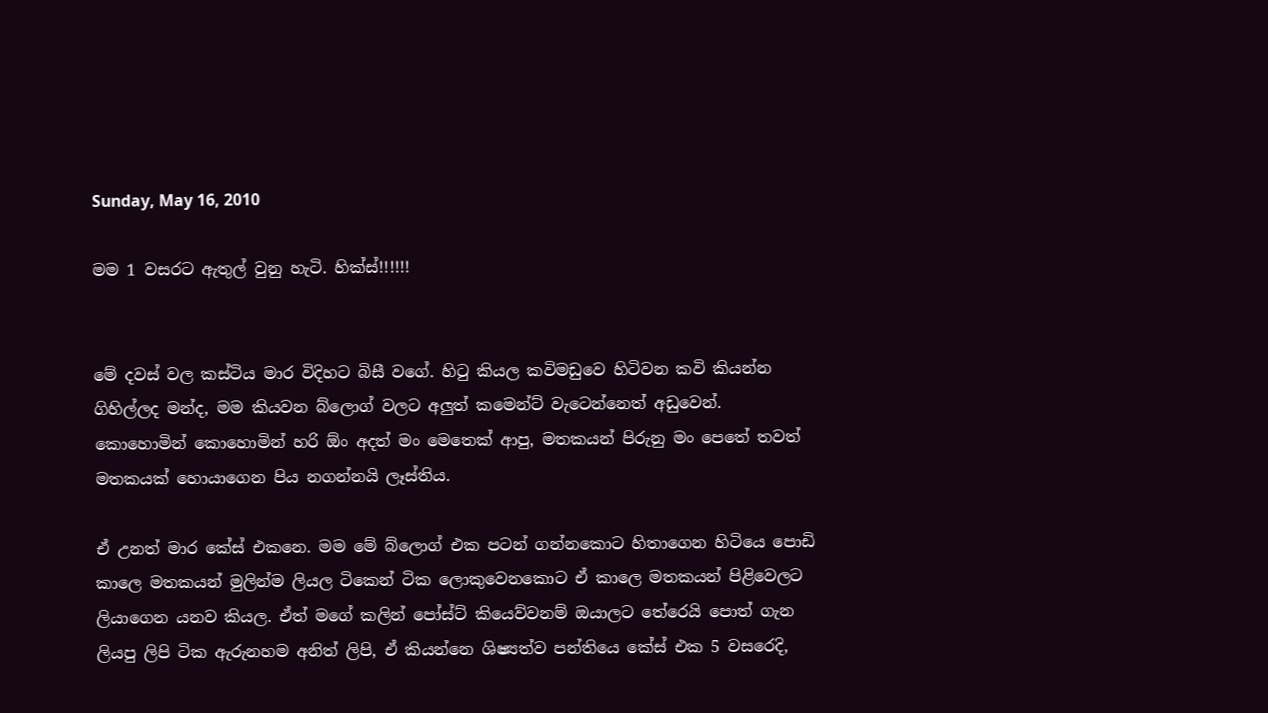Sunday, May 16, 2010

මම 1 වසරට ඇතුල් වුනු හැටි. හික්ස්!!!!!!


මේ දවස් වල කස්ටිය මාර විදිහට බිසී වගේ. හිටු කියල කවිමඩුවෙ හිටිවන කවි කියන්න ගිහිල්ලද මන්ද, මම කියවන බ්ලොග් වලට අලුත් කමෙන්ට් වැටෙන්නෙත් අඩුවෙන්.
කොහොමින් කොහොමින් හරි ඕං අදත් මං මෙතෙක් ආපු, මතකයන් පිරුනු මං පෙතේ තවත් මතකයක් හොයාගෙන පිය නගන්නයි ලෑස්තිය.

ඒ උනත් මාර කේස් එකනෙ. මම මේ බ්ලොග් එක පටන් ගන්නකොට හිතාගෙන හිටියෙ පොඩි කාලෙ මතකයන් මුලින්ම ලියල ටිකෙන් ටික ලොකුවෙනකොට ඒ කාලෙ මතකයන් පිළිවෙලට ලියාගෙන යනව කියල. ඒත් මගේ කලින් පෝස්ට් කියෙව්වනම් ඔයාලට තේරෙයි පොත් ගැන ලියපු ලිපි ටික ඇරුනහම අනිත් ලිපි, ඒ කියන්නෙ ශිෂ්‍යත්ව පන්තියෙ කේස් එක 5 වසරෙදි,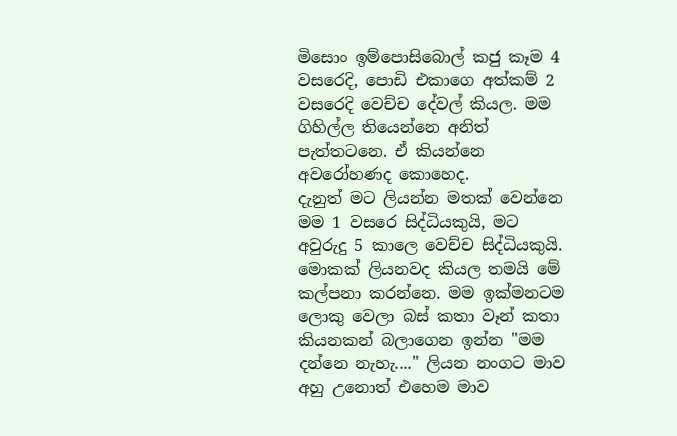මිසොං ඉම්පොසිබොල් කජු කෑම 4 වසරෙදි, පොඩි එකාගෙ අත්කම් 2 වසරෙදි වෙච්ච දේවල් කියල. මම ගිහිල්ල තියෙන්නෙ අනිත් පැත්තටනෙ. ඒ කියන්නෙ අවරෝහණද කොහෙද.
දැනුත් මට ලියන්න මතක් වෙන්නෙ මම 1 වසරෙ සිද්ධියකුයි, මට අවුරුදු 5 කාලෙ වෙච්ච සිද්ධියකුයි. මොකක් ලියනවද කියල තමයි මේ කල්පනා කරන්නෙ. මම ඉක්මනටම ලොකු වෙලා බස් කතා වෑන් කතා කියනකන් බලාගෙන ඉන්න "මම දන්නෙ නැහැ...." ලියන නංගට මාව අහු උනොත් එහෙම මාව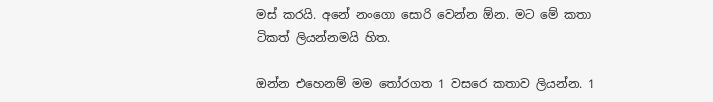මස් කරයි. අනේ නංගො සොරි වෙන්න ඕන. මට මේ කතා ටිකත් ලියන්නමයි හිත.

ඔන්න එහෙනම් මම තෝරගත 1 වසරෙ කතාව ලියන්න. 1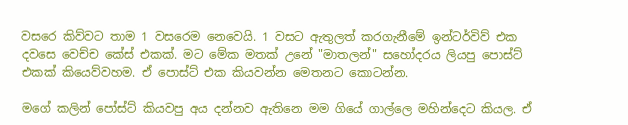වසරෙ කිව්වට තාම 1 වසරෙම නෙවෙයි. 1 වසට ඇතුලත් කරගැනීමේ ඉන්ටර්විව් එක දවසෙ වෙච්ච කේස් එකක්. මට මේක මතක් උනේ "මාතලන්" සහෝදරය ලියපු පොස්ට් එකක් කියෙව්වහම. ඒ පොස්ට් එක කියවන්න මෙතනට කොටන්න.

මගේ කලින් පෝස්ට් කියවපු අය දන්නව ඇතිනෙ මම ගියේ ගාල්ලෙ මහින්දෙට කියල. ඒ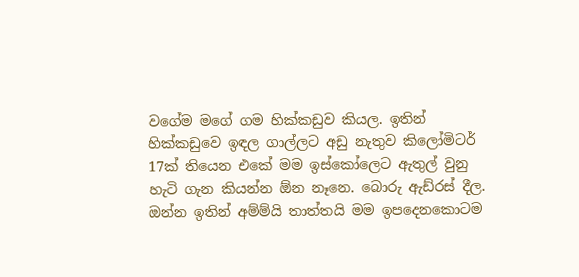වගේම මගේ ගම හික්කඩුව කියල. ඉතින් හික්කඩුවෙ ඉඳල ගාල්ලට අඩු නැතුව කිලෝමිටර් 17ක් තියෙන එකේ මම ඉස්කෝලෙට ඇතුල් වුනු හැටි ගැන කියන්න ඕන නෑනෙ. බොරු ඇඩ්රස් දීල.
ඔන්න ඉතින් අම්ම්යි තාත්තයි මම ඉපදෙනකොටම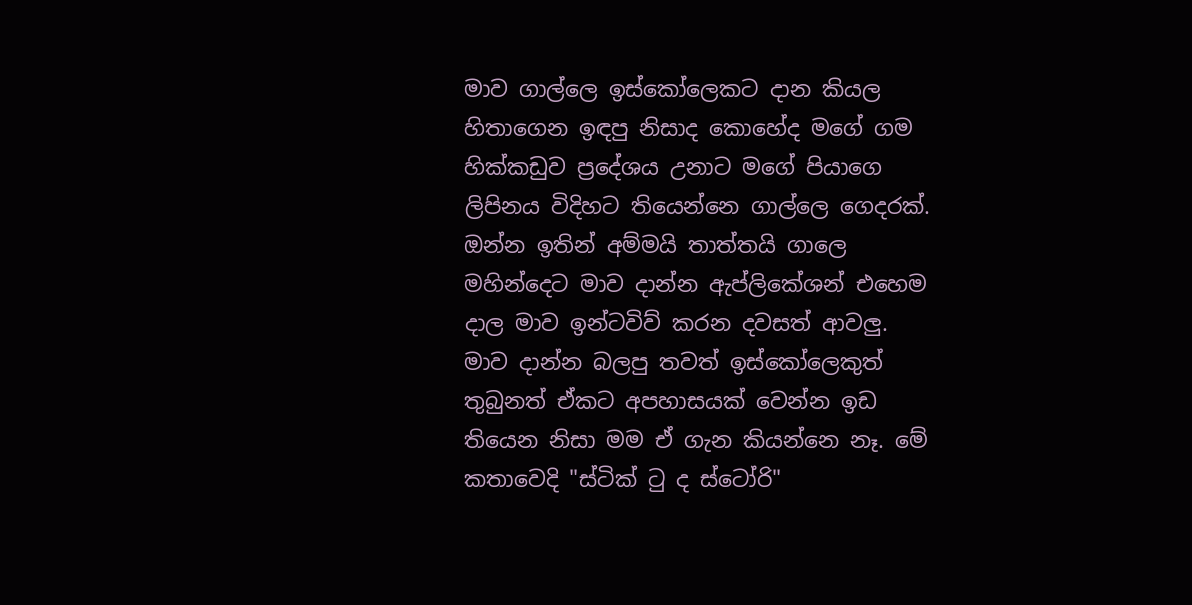මාව ගාල්ලෙ ඉස්කෝලෙකට දාන කියල හිතාගෙන ඉඳපු නිසාද කොහේද මගේ ගම හික්කඩුව ප්‍රදේශය උනාට මගේ පියාගෙ ලිපිනය විදිහට තියෙන්නෙ ගාල්ලෙ ගෙදරක්.
ඔන්න ඉතින් අම්මයි තාත්තයි ගාලෙ මහින්දෙට මාව දාන්න ඇප්ලිකේශන් එහෙම දාල මාව ඉන්ටවිව් කරන දවසත් ආවලු.
මාව දාන්න බලපු තවත් ඉස්කෝලෙකුත් තුබුනත් ඒකට අපහාසයක් වෙන්න ඉඩ තියෙන නිසා මම ඒ ගැන කියන්නෙ නෑ. මේ කතාවෙදි "ස්ටික් ටු ද ස්ටෝරි"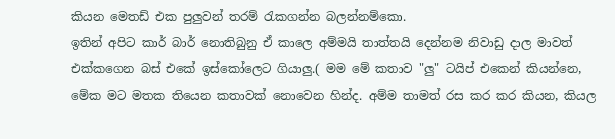කියන මෙතඩ් එක පුලුවන් තරම් රැකගන්න බලන්නම්කො.
ඉතින් අපිට කාර් බාර් නොතිබුනු ඒ කාලෙ අම්මයි තාත්තයි දෙන්නම නිවාඩු දාල මාවත් එක්කගෙන බස් එකේ ඉස්කෝලෙට ගියාලු.( මම මේ කතාව "ලු" ටයිප් එකෙන් කියන්නෙ, මේක මට මතක තියෙන කතාවක් නොවෙන හින්ද. අම්ම තාමත් රස කර කර කියන, කියල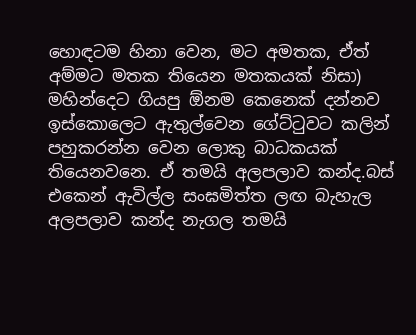හොඳටම හිනා වෙන, මට අමතක, ඒත් අම්මට මතක තියෙන මතකයක් නිසා)
මහින්දෙට ගියපු ඕනම කෙනෙක් දන්නව ඉස්කොලෙට ඇතුල්වෙන ගේට්ටුවට කලින් පහුකරන්න වෙන ලොකු බාධකයක් තියෙනවනෙ. ඒ තමයි අලපලාව කන්ද.බස් එකෙන් ඇවිල්ල සංඝමිත්ත ලඟ බැහැල අලපලාව කන්ද නැගල තමයි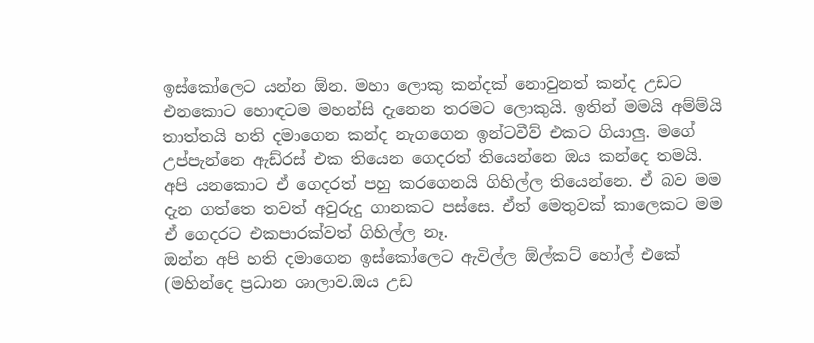ඉස්කෝලෙට යන්න ඕන. මහා ලොකු කන්දක් නොවුනත් කන්ද උඩට එනකොට හොඳටම මහන්සි දැනෙන තරමට ලොකුයි. ඉතින් මමයි අම්ම්යි තාත්තයි හති දමාගෙන කන්ද නැගගෙන ඉන්ටවීව් එකට ගියාලු. මගේ උප්පැන්නෙ ඇඩ්රස් එක තියෙන ගෙදරත් තියෙන්නෙ ඔය කන්දෙ තමයි. අපි යනකොට ඒ ගෙදරත් පහු කරගෙනයි ගිහිල්ල තියෙන්නෙ. ඒ බව මම දැන ගත්තෙ තවත් අවුරුදු ගානකට පස්සෙ. ඒත් මෙතුවක් කාලෙකට මම ඒ ගෙදරට එකපාරක්වත් ගිහිල්ල නෑ.
ඔන්න අපි හති දමාගෙන ඉස්කෝලෙට ඇවිල්ල ඕල්කට් හෝල් එකේ (මහින්දෙ ප්‍රධාන ශාලාව.ඔය උඩ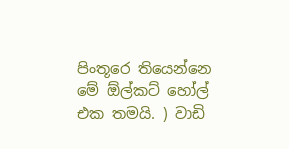පිංතූරෙ තියෙන්නෙ මේ ඕල්කට් හෝල් එක තමයි. ) වාඩි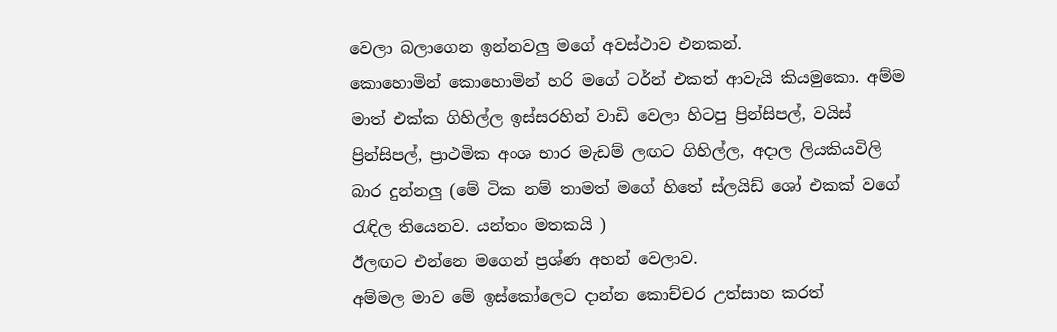වෙලා බලාගෙන ඉන්නවලු මගේ අවස්ථාව එනකන්.
කොහොමින් කොහොමින් හරි මගේ ටර්න් එකත් ආවැයි කියමුකො. අම්ම මාත් එක්ක ගිහිල්ල ඉස්සරහින් වාඩි වෙලා හිටපු ප්‍රින්සිපල්, වයිස් ප්‍රින්සිපල්, ප්‍රාථමික අංශ භාර මැඩම් ලඟට ගිහිල්ල, අදාල ලියකියවිලි බාර දුන්නලු (මේ ටික නම් තාමත් මගේ හිතේ ස්ලයිඩ් ශෝ එකක් වගේ රැඳිල තියෙනව. යන්තං මතකයි )
ඊලඟට එන්නෙ මගෙන් ප්‍රශ්ණ අහන් වෙලාව.
අම්මල මාව මේ ඉස්කෝලෙට දාන්න කොච්චර උත්සාහ කරත්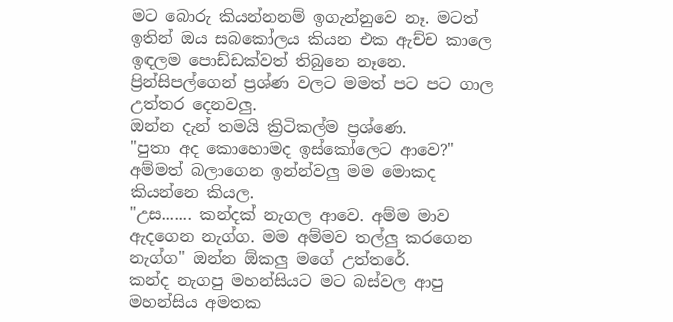මට බොරු කියන්නනම් ඉගැන්නුවෙ නෑ. මටත් ඉතින් ඔය සබකෝලය කියන එක ඇච්ච කාලෙ ඉඳලම පොඩ්ඩක්වත් තිබුනෙ නෑනෙ. ප්‍රින්සිපල්ගෙන් ප්‍රශ්ණ වලට මමත් පට පට ගාල උත්තර දෙනවලු.
ඔන්න දැන් තමයි ක්‍රිටිකල්ම ප්‍රශ්ණෙ.
"පුතා අද කොහොමද ඉස්කෝලෙට ආවෙ?"
අම්මත් බලාගෙන ඉන්න්වලු මම මොකද කියන්නෙ කියල.
"උස....... කන්දක් නැගල ආවෙ. අම්ම මාව ඇදගෙන නැග්ග. මම අම්මව තල්ලු කරගෙන නැග්ග" ඔන්න ඕකලු මගේ උත්තරේ.
කන්ද නැගපු මහන්සියට මට බස්වල ආපු මහන්සිය අමතක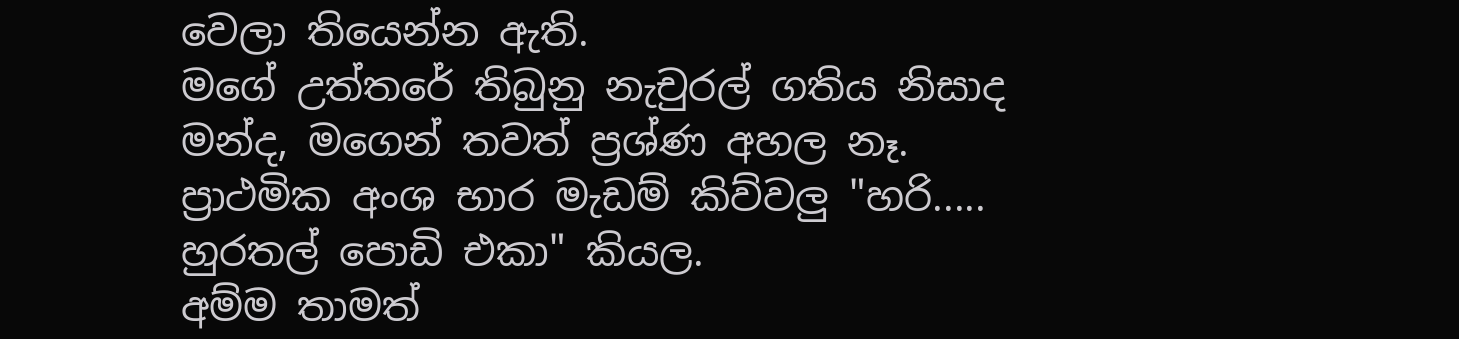වෙලා තියෙන්න ඇති.
මගේ උත්තරේ තිබුනු නැචුරල් ගතිය නිසාද මන්ද, මගෙන් තවත් ප්‍රශ්ණ අහල නෑ.
ප්‍රාථමික අංශ භාර මැඩම් කිව්වලු "හරි..... හුරතල් පොඩි එකා" කියල.
අම්ම තාමත්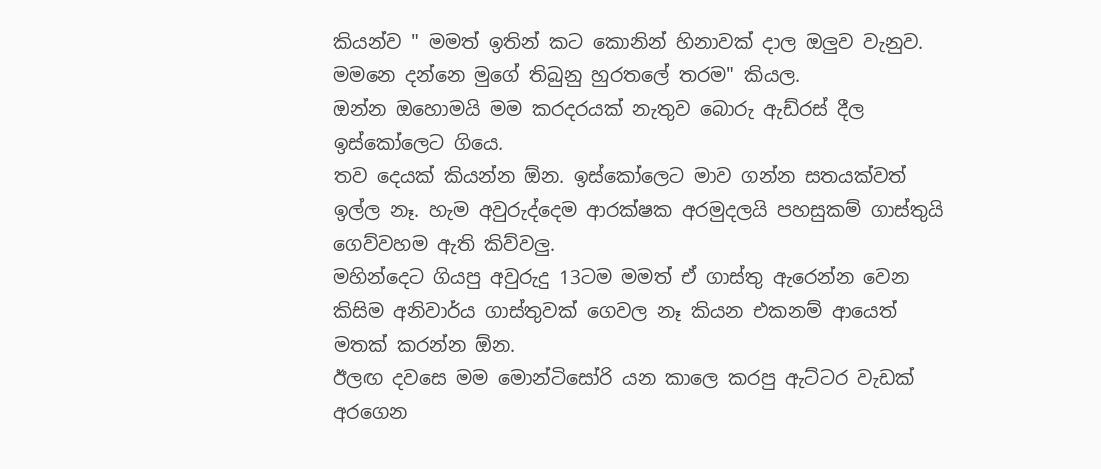කියන්ව " මමත් ඉතින් කට කොනින් හිනාවක් දාල ඔලුව වැනුව. මමනෙ දන්නෙ මුගේ තිබුනු හුරතලේ තරම" කියල.
ඔන්න ඔහොමයි මම කරදරයක් නැතුව බොරු ඇඩ්රස් දීල ඉස්කෝලෙට ගියෙ.
තව දෙයක් කියන්න ඕන. ඉස්කෝලෙට මාව ගන්න සතයක්වත් ඉල්ල නෑ. හැම අවුරුද්දෙම ආරක්ෂක අරමුදලයි පහසුකම් ගාස්තුයි ගෙව්වහම ඇති කිව්වලු.
මහින්දෙට ගියපු අවුරුදු 13ටම මමත් ඒ ගාස්තු ඇරෙන්න වෙන කිසිම අනිවාර්ය ගාස්තුවක් ගෙවල නෑ කියන එකනම් ආයෙත් මතක් කරන්න ඕන.
ඊලඟ දවසෙ මම මොන්ටිසෝරි යන කාලෙ කරපු ඇට්ටර වැඩක් අරගෙන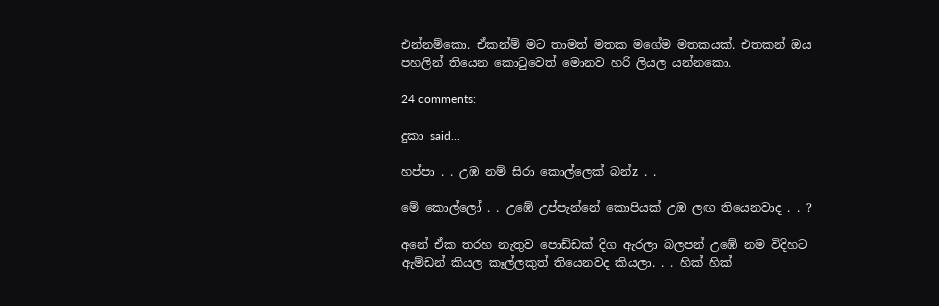එන්නම්කො. ඒකන්ම් මට තාමත් මතක මගේම මතකයක්. එතකන් ඔය පහලින් තියෙන කොටුවෙත් මොනව හරි ලියල යන්නකො.

24 comments:

දුකා said...

හප්පා . . උඹ නම් සිරා කොල්ලෙක් බන්z . .

මේ කොල්ලෝ . . උඹේ උප්පැන්නේ කොපියක් උඹ ලඟ තියෙනවාද . . ?

අනේ ඒක තරහ නැතුව පොඩ්ඩක් දිග ඇරලා බලපන් උඹේ නම විදිහට ඇම්ඩන් කියල කෑල්ලකුත් තියෙනවද කියලා. . . හික් හික්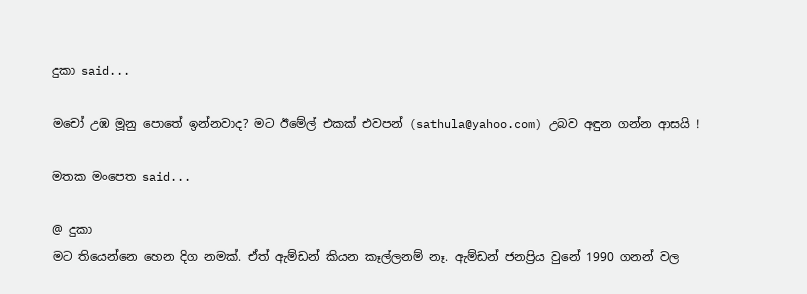දුකා said...

මචෝ උඹ මූනු පොතේ ඉන්නවාද? මට ඊමේල් එකක් එවපන් (sathula@yahoo.com) උබව අඳුන ගන්න ආසයි !

මතක මංපෙත said...

@ දුකා
මට තියෙන්නෙ හෙන දිග නමක්. ඒත් ඇම්ඩන් කියන කෑල්ලනම් නෑ. ඇම්ඩන් ජනප්‍රිය වුනේ 1990 ගනන් වල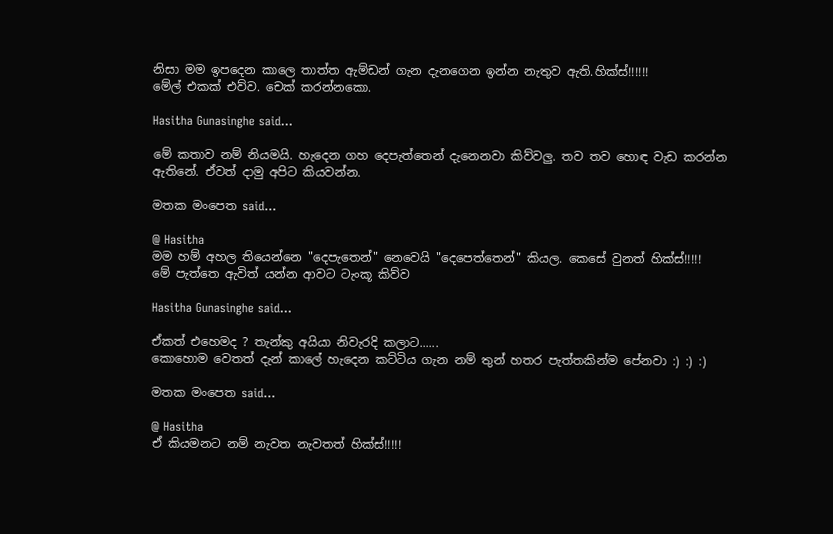නිසා මම ඉපදෙන කාලෙ තාත්ත ඇම්ඩන් ගැන දැනගෙන ඉන්න නැතුව ඇති.හික්ස්!!!!!!
මේල් එකක් එව්ව. චෙක් කරන්නකො.

Hasitha Gunasinghe said...

මේ කතාව නම් නියමයි. හැදෙන ගහ දෙපැත්තෙන් දැනෙනවා කිව්වලු. තව තව හොඳ වැඩ කරන්න ඇතිනේ. ඒවත් දාමු අපිට කියවන්න.

මතක මංපෙත said...

@ Hasitha
මම හම් අහල තියෙන්නෙ "දෙපැතෙන්" නෙවෙයි "දෙපෙත්තෙන්" කියල. කෙසේ වුනත් හික්ස්!!!!!
මේ පැත්තෙ ඇවිත් යන්න ආවට ටැංකූ කිව්ව

Hasitha Gunasinghe said...

ඒකත් එහෙමද ? තැන්කු අයියා නිවැරදි කලාට......
කොහොම වෙතත් දැන් කාලේ හැදෙන කට්ටිය ගැන නම් තුන් හතර පැත්තකින්ම පේනවා :) :) :)

මතක මංපෙත said...

@ Hasitha
ඒ කියමනට නම් නැවත නැවතත් හික්ස්!!!!!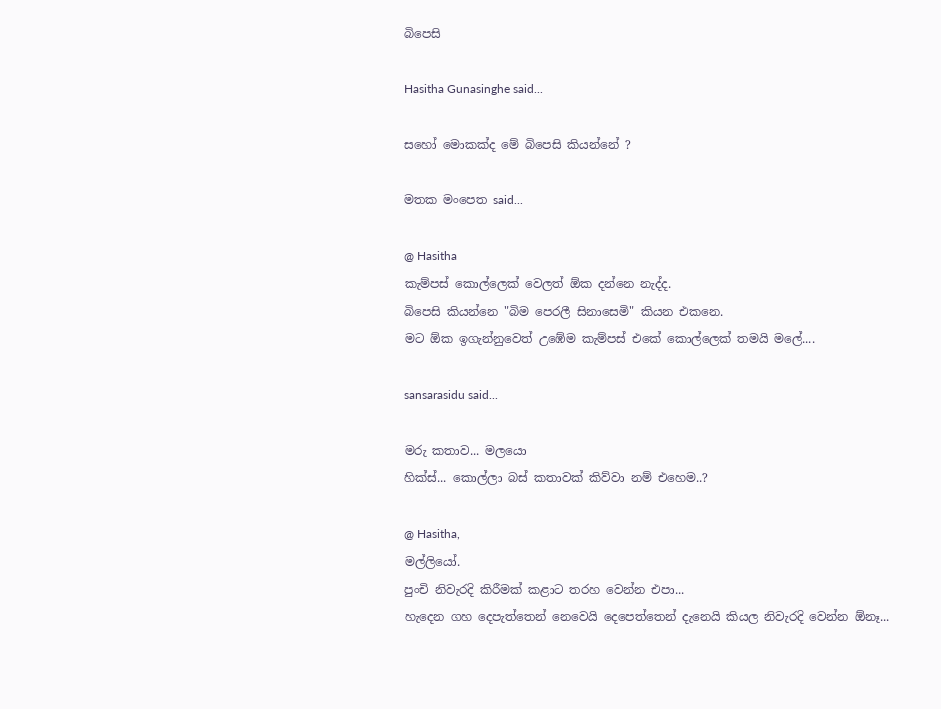බිපෙසි

Hasitha Gunasinghe said...

සහෝ මොකක්ද මේ බිපෙසි කියන්නේ ?

මතක මංපෙත said...

@ Hasitha
කැම්පස් කොල්ලෙක් වෙලත් ඕක දන්නෙ නැද්ද.
බිපෙසි කියන්නෙ "බිම පෙරලී සිනාසෙමි" කියන එකනෙ.
මට ඕක ඉගැන්නුවෙත් උඹේම කැම්පස් එකේ කොල්ලෙක් තමයි මලේ....

sansarasidu said...

මරු කතාව... මලයො
හික්ස්... කොල්ලා බස් කතාවක් කිව්වා නම් එහෙම..?

@ Hasitha,
මල්ලියෝ.
පුංචි නිවැරදි කිරීමක් කළාට තරහ වෙන්න එපා...
හැදෙන ගහ දෙපැත්තෙන් නෙවෙයි දෙපෙත්තෙන් දැනෙයි කියල නිවැරදි වෙන්න ඕනෑ...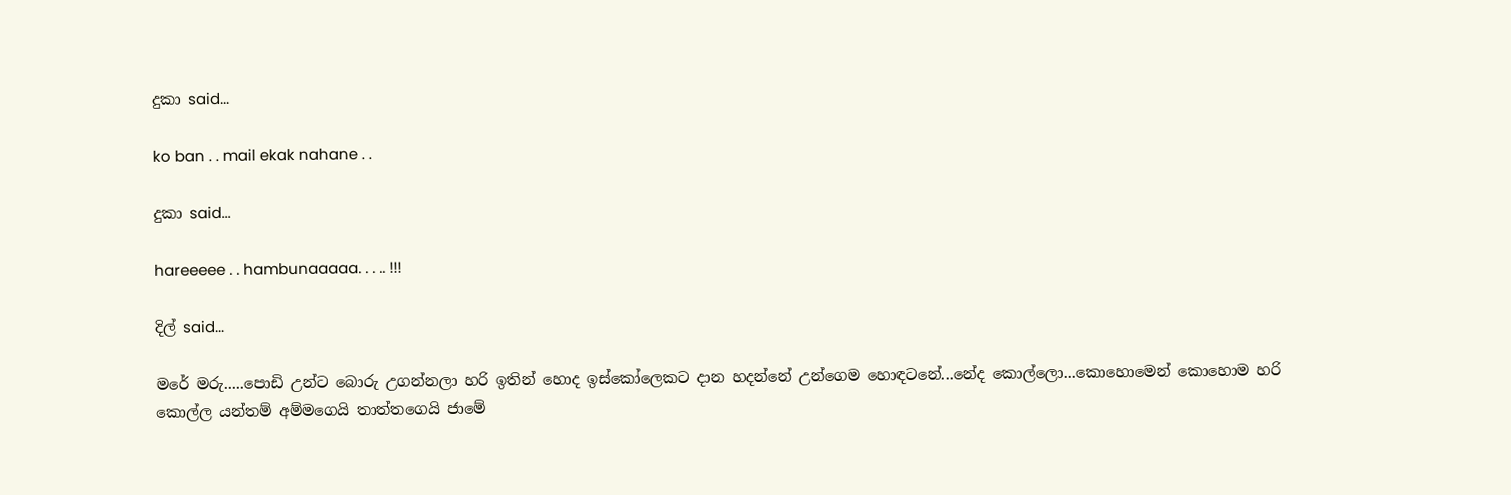දුකා said...

ko ban . . mail ekak nahane . .

දුකා said...

hareeeee . . hambunaaaaa. . . .. !!!

දිල් said...

මරේ මරු.....පොඩි උන්ට බොරු උගන්නලා හරි ඉතින් හොද ඉස්කෝලෙකට දාන හදන්නේ උන්ගෙම හොඳටනේ...නේද කොල්ලො...කොහොමෙන් කොහොම හරි කොල්ල යන්තම් අම්මගෙයි තාත්තගෙයි ජාමේ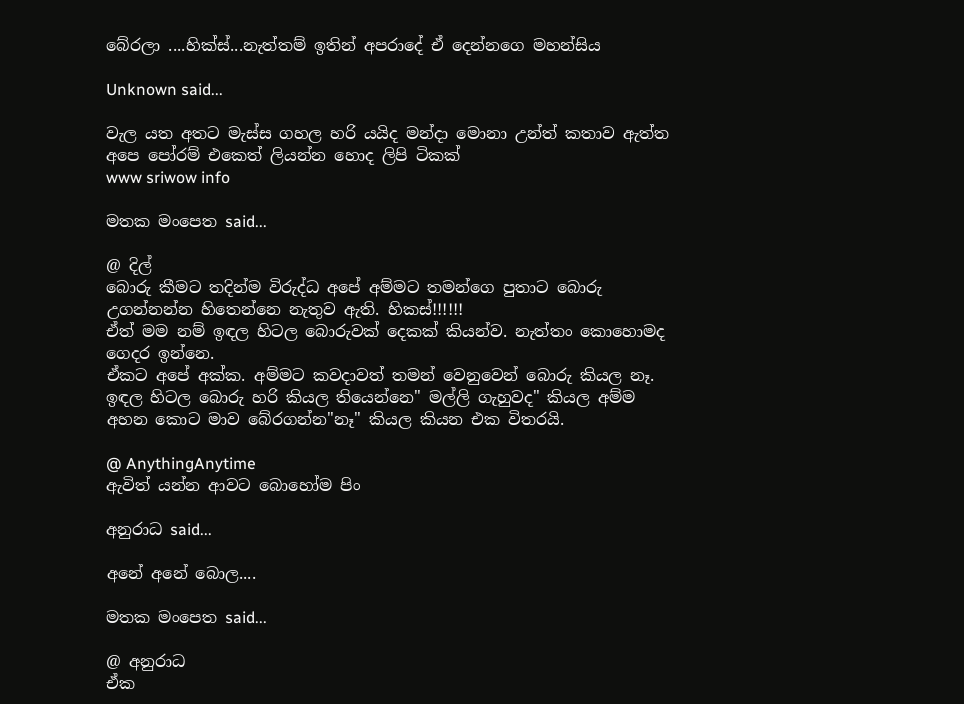බේරලා ....හික්ස්...නැත්තම් ඉතින් අපරාදේ ඒ දෙන්නගෙ මහන්සිය

Unknown said...

වැල යත අතට මැස්ස ගහල හරි යයිද මන්දා මොනා උන්ත් කතාව ඇත්ත අපෙ පෝරම් එකෙත් ලියන්න හොද ලිපි ටිකක්
www sriwow info

මතක මංපෙත said...

@ දිල්
බොරු කීමට තදින්ම විරුද්ධ අපේ අම්මට තමන්ගෙ පුතාට බොරු උගන්නන්න හිතෙන්නෙ නැතුව ඇති. හිකස්!!!!!!
ඒත් මම නම් ඉඳල හිටල බොරුවක් දෙකක් කියන්ව. නැත්තං කොහොමද ගෙදර ඉන්නෙ.
ඒකට අපේ අක්ක. අම්මට කවදාවත් තමන් වෙනුවෙන් බොරු කියල නෑ. ඉඳල හිටල බොරු හරි කියල තියෙන්නෙ" මල්ලි ගැහුවද" කියල අම්ම අහන කොට මාව බේරගන්න"නෑ" කියල කියන එක විතරයි.

@ AnythingAnytime
ඇවිත් යන්න ආවට බොහෝම පිං

අනුරාධ said...

අනේ අනේ බොල....

මතක මංපෙත said...

@ අනුරාධ
ඒක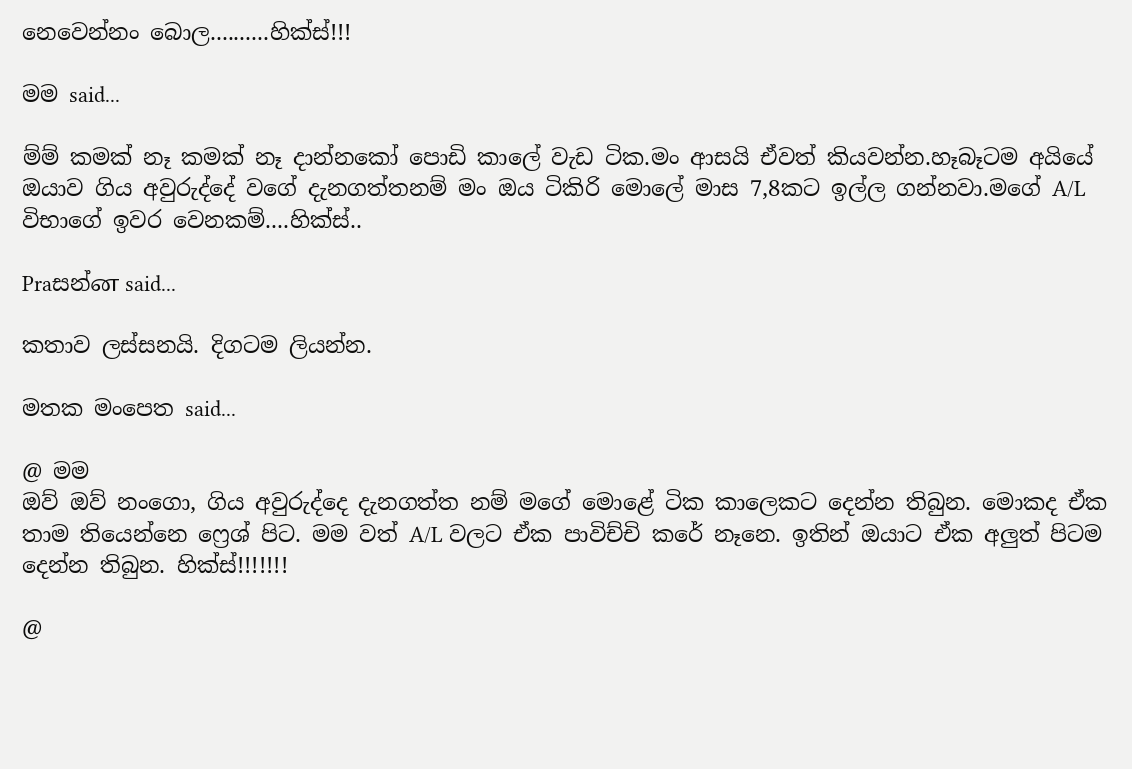නෙවෙන්නං බොල..........හික්ස්!!!

මම said...

ම්ම් කමක් නෑ කමක් නෑ දාන්නකෝ පොඩි කාලේ වැඩ ටික.මං ආසයි ඒවත් කියවන්න.හෑබෑටම අයියේ ඔයාව ගිය අවුරුද්දේ වගේ දැනගත්තනම් මං ඔය ටිකිරි මොලේ මාස 7,8කට ඉල්ල ගන්නවා.මගේ A/L විභාගේ ඉවර වෙනකම්....හික්ස්..

Praසන්ன said...

කතාව ලස්සනයි. දිගටම ලියන්න.

මතක මංපෙත said...

@ මම
ඔව් ඔව් නංගො, ගිය අවුරුද්දෙ දැනගත්ත නම් මගේ මොළේ ටික කාලෙකට දෙන්න තිබුන. මොකද ඒක තාම තියෙන්නෙ ෆ්‍රෙශ් පිට. මම වත් A/L වලට ඒක පාවිච්චි කරේ නෑනෙ. ඉතින් ඔයාට ඒක අලුත් පිටම දෙන්න තිබුන. හික්ස්!!!!!!!

@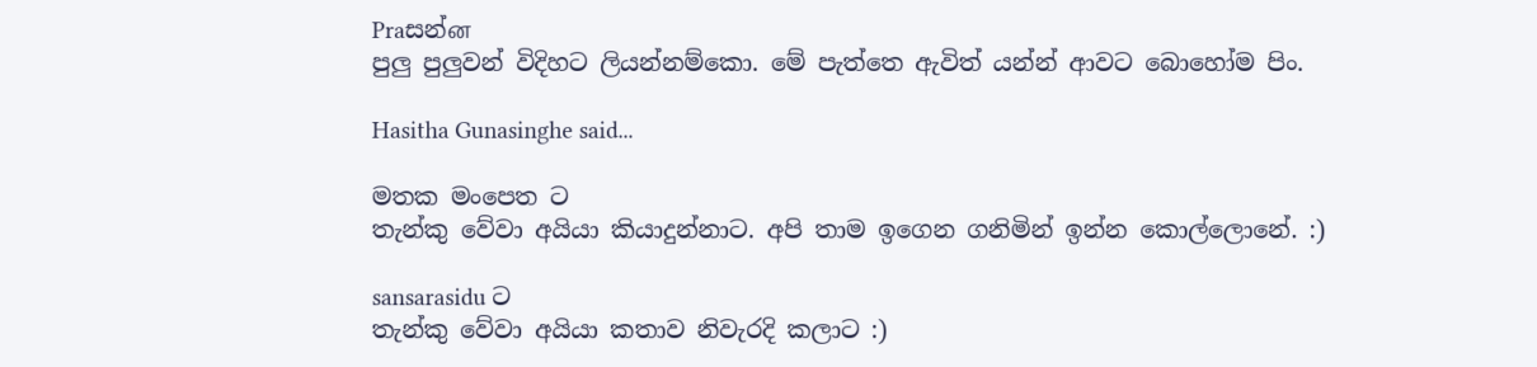Praසන්ன
පුලු පුලුවන් විදිහට ලියන්නම්කො. මේ පැත්තෙ ඇවිත් යන්න් ආවට බොහෝම පිං.

Hasitha Gunasinghe said...

මතක මංපෙත ට
තැන්කු වේවා අයියා කියාදුන්නාට. අපි තාම ඉගෙන ගනිමින් ඉන්න කොල්ලොනේ. :)

sansarasidu ට
තැන්කු වේවා අයියා කතාව නිවැරදි කලාට :)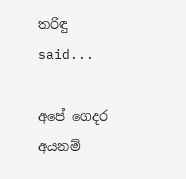ත‍රිඳු said...

අපේ ගෙදර අයනම්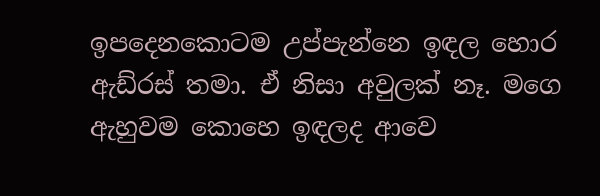ඉපදෙනකොටම උප්පැන්නෙ ඉඳල හොර ඇඩ්රස් තමා. ඒ නිසා අවුලක් නෑ. මගෙ ඇහුවම කොහෙ ඉඳලද ආවෙ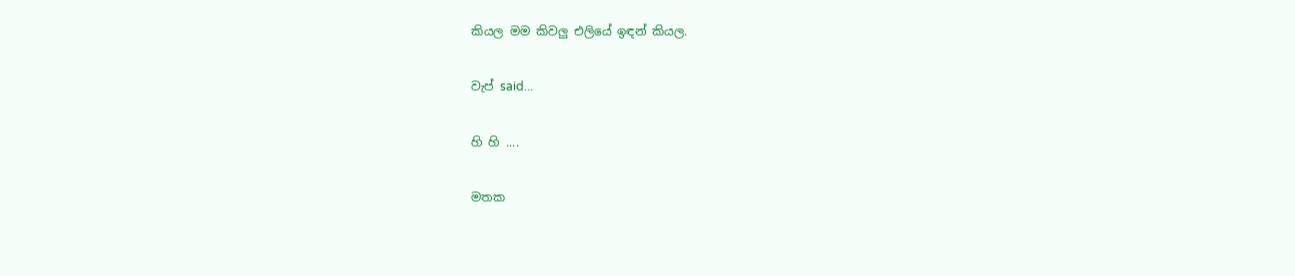කියල මම කිවලු එලියේ ඉඳන් කියල.

වැප් said...

හි හි ....

මතක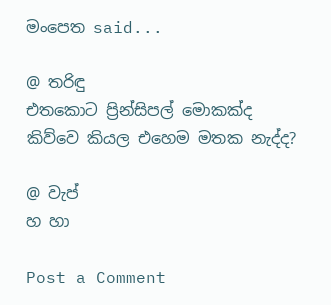මංපෙත said...

@ ත‍රිඳු
එතකොට ප්‍රින්සිපල් මොකක්ද කිව්වෙ කියල එහෙම මතක නැද්ද?

@ වැප්
හ හා

Post a Comment